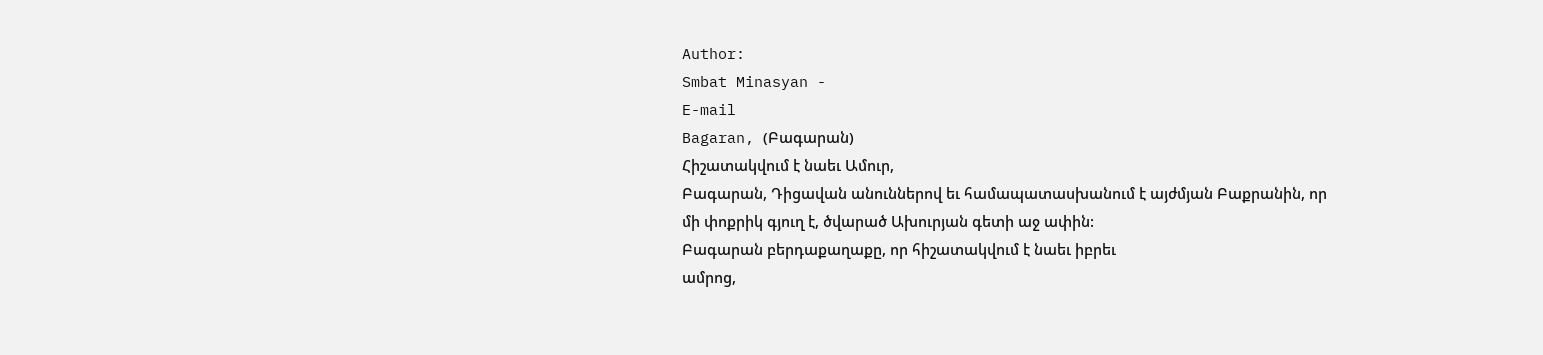Author:
Smbat Minasyan -
E-mail
Bagaran, (Բագարան)
Հիշատակվում է նաեւ Ամուր,
Բագարան, Դիցավան անուններով եւ համապատասխանում է այժմյան Բաքրանին, որ
մի փոքրիկ գյուղ է, ծվարած Ախուրյան գետի աջ ափին:
Բագարան բերդաքաղաքը, որ հիշատակվում է նաեւ իբրեւ
ամրոց,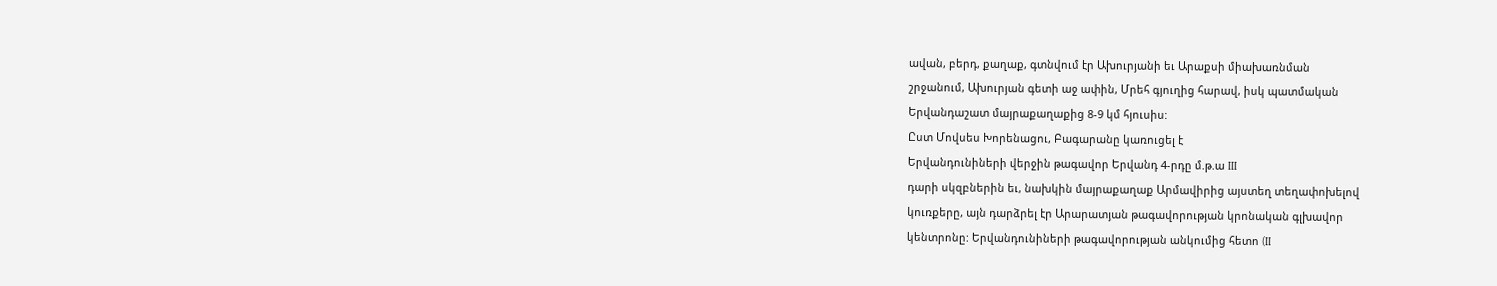ավան, բերդ, քաղաք, գտնվում էր Ախուրյանի եւ Արաքսի միախառնման
շրջանում, Ախուրյան գետի աջ ափին, Մրեհ գյուղից հարավ, իսկ պատմական
Երվանդաշատ մայրաքաղաքից 8-9 կմ հյուսիս:
Ըստ Մովսես Խորենացու, Բագարանը կառուցել է
Երվանդունիների վերջին թագավոր Երվանդ 4-րդը մ.թ.ա III
դարի սկզբներին եւ, նախկին մայրաքաղաք Արմավիրից այստեղ տեղափոխելով
կուռքերը, այն դարձրել էր Արարատյան թագավորության կրոնական գլխավոր
կենտրոնը: Երվանդունիների թագավորության անկումից հետո (II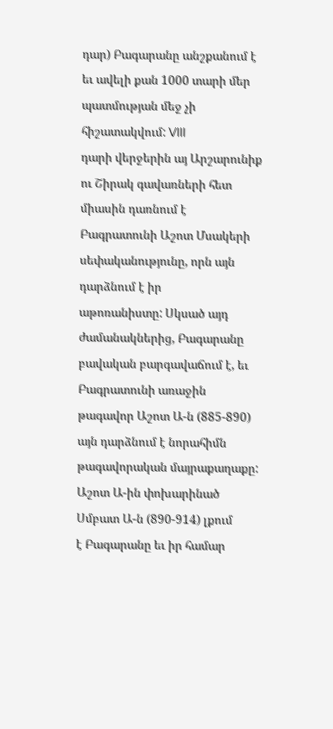դար) Բագարանը անշքանում է
եւ ավելի քան 1000 տարի մեր պատմության մեջ չի հիշատակվում: VIII
դարի վերջերին այ Արշարունիք ու Շիրակ գավառների հետ միասին դառնում է
Բագրատունի Աշոտ Մսակերի սեփականությունը, որն այն դարձնում է իր
աթոռանիստը: Սկսած այդ ժամանակներից, Բագարանը բավական բարգավաճում է, եւ
Բագրատունի առաջին թագավոր Աշոտ Ա-ն (885-890) այն դարձնում է նորահիմն
թագավորական մայրաքաղաքը: Աշոտ Ա-ին փոխարինած Սմբատ Ա-ն (890-914) լքում
է Բագարանը եւ իր համար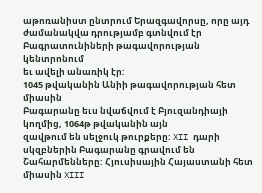աթոռանիստ ընտրում Երազգավորսը, որը այդ
ժամանակվա դրությամբ գտնվում էր Բագրատունիների թագավորության կենտրոնում
եւ ավելի անառիկ էր:
1045 թվականին Անիի թագավորության հետ միասին
Բագարանը եւս նվաճվում է Բյուզանդիայի կողմից, 1064թ թվականին այն
զավթում են սելջուկ թուրքերը: XII դարի սկզբներին Բագարանը գրավում են
Շահարմենները: Հյուսիսային Հայաստանի հետ միասին XIII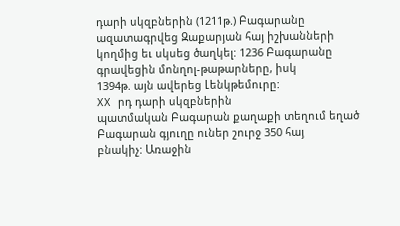դարի սկզբներին (1211թ.) Բագարանը ազատագրվեց Զաքարյան հայ իշխանների
կողմից եւ սկսեց ծաղկել: 1236 Բագարանը գրավեցին մոնղոլ-թաթարները, իսկ
1394թ. այն ավերեց Լենկթեմուրը:
XX րդ դարի սկզբներին
պատմական Բագարան քաղաքի տեղում եղած Բագարան գյուղը ուներ շուրջ 350 հայ
բնակիչ: Առաջին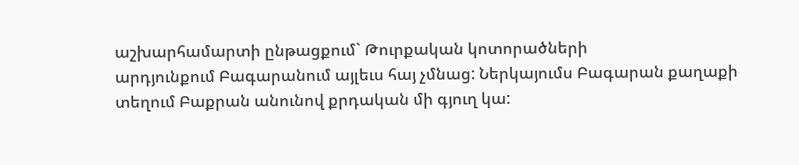աշխարհամարտի ընթացքում` Թուրքական կոտորածների
արդյունքում Բագարանում այլեւս հայ չմնաց: Ներկայումս Բագարան քաղաքի
տեղում Բաքրան անունով քրդական մի գյուղ կա: